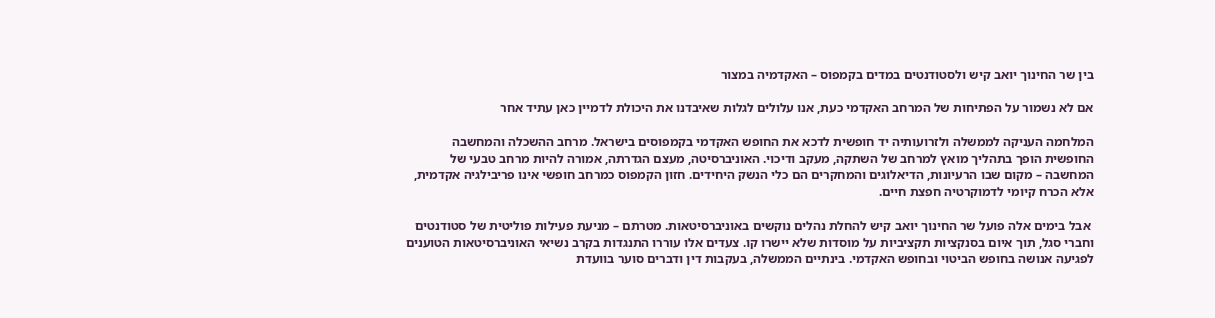בין שר החינוך יואב קיש ולסטודנטים במדים בקמפוס – האקדמיה במצור

אם לא נשמור על הפתיחות של המרחב האקדמי כעת, אנו עלולים לגלות שאיבדנו את היכולת לדמיין כאן עתיד אחר

המלחמה העניקה לממשלה ולזרועותיה יד חופשית לדכא את החופש האקדמי בקמפוסים בישראל. מרחב ההשכלה והמחשבה החופשית הופך בתהליך מואץ למרחב של השתקה, מעקב ודיכוי. האוניברסיטה, מעצם הגדרתה, אמורה להיות מרחב טבעי של המחשבה – מקום שבו הרעיונות, הדיאלוגים והמחקרים הם כלי הנשק היחידים. חזון הקמפוס כמרחב חופשי אינו פריבילגיה אקדמית, אלא הכרח קיומי לדמוקרטיה חפצת חיים.

 אבל בימים אלה פועל שר החינוך יואב קיש להחלת נהלים נוקשים באוניברסיטאות. מטרתם – מניעת פעילות פוליטית של סטודנטים וחברי סגל, תוך איום בסנקציות תקציביות על מוסדות שלא יישרו קו. צעדים אלו עוררו התנגדות בקרב נשיאי האוניברסיטאות הטוענים לפגיעה אנושה בחופש הביטוי ובחופש האקדמי. בינתיים הממשלה, בעקבות דין ודברים סוער בוועדת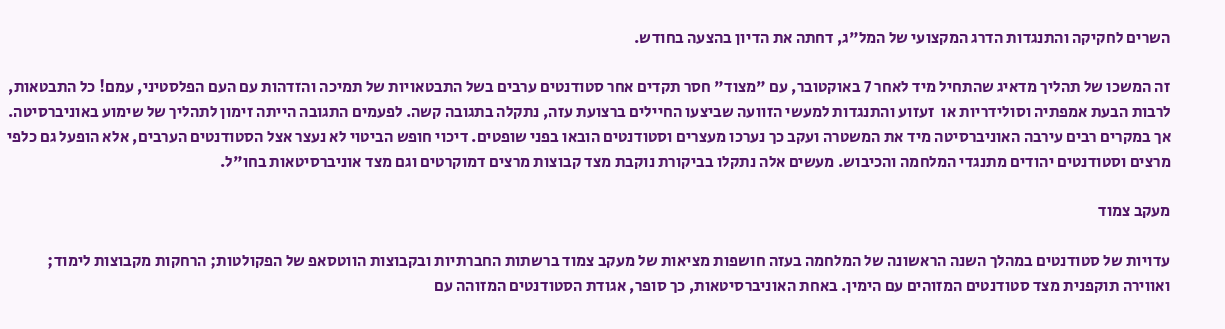השרים לחקיקה והתנגדות הדרג המקצועי של המל"ג, דחתה את הדיון בהצעה בחודש.

זה המשכו של תהליך מדאיג שהתחיל מיד לאחר 7 באוקטובר, עם "מצוד" חסר תקדים אחר סטודנטים ערבים בשל התבטאויות של תמיכה והזדהות עם העם הפלסטיני, עמם! כל התבטאות, לרבות הבעת אמפתיה וסולידריות או  זעזוע והתנגדות למעשי הזוועה שביצעו החיילים ברצועת עזה, נתקלה בתגובה קשה. לפעמים התגובה הייתה זימון לתהליך של שימוע באוניברסיטה. אך במקרים רבים עירבה האוניברסיטה מיד את המשטרה ועקב כך נערכו מעצרים וסטודנטים הובאו בפני שופטים. דיכוי חופש הביטוי לא נעצר אצל הסטודנטים הערבים, אלא הופעל גם כלפי מרצים וסטודנטים יהודים מתנגדי המלחמה והכיבוש. מעשים אלה נתקלו בביקורת נוקבת מצד קבוצות מרצים דמוקרטים וגם מצד אוניברסיטאות בחו"ל.

מעקב צמוד

עדויות של סטודנטים במהלך השנה הראשונה של המלחמה בעזה חושפות מציאות של מעקב צמוד ברשתות החברתיות ובקבוצות הווטסאפ של הפקולטות; הרחקות מקבוצות לימוד; ואווירה תוקפנית מצד סטודנטים המזוהים עם הימין. באחת האוניברסיטאות, כך סופר, אגודת הסטודנטים המזוהה עם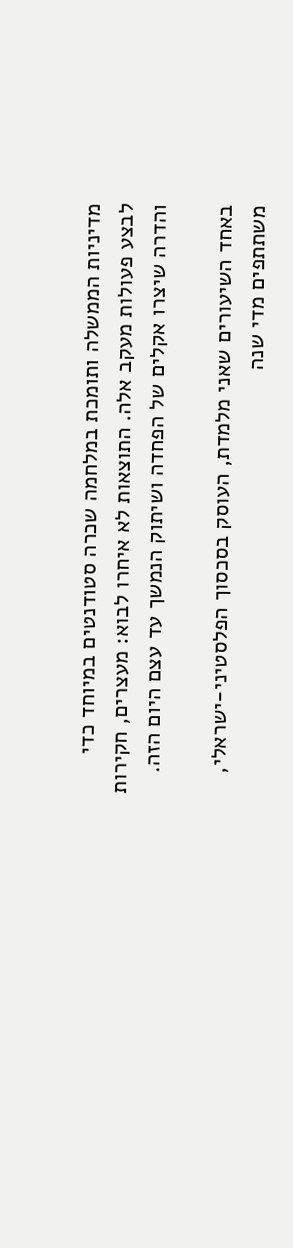מדיניות הממשלה ותומכת במלחמה שכרה סטודנטים במיוחד כדי לבצע פעולות מעקב אלה. התוצאות לא איחרו לבוא: מעצרים, חקירות והדרה שיצרו אקלים של הפחדה ושיתוק הנמשך עד עצם היום הזה.

באחד השיעורים שאני מלמדת, העוסק בסכסוך הפלסטיני-ישראלי, משתתפים מדי שנה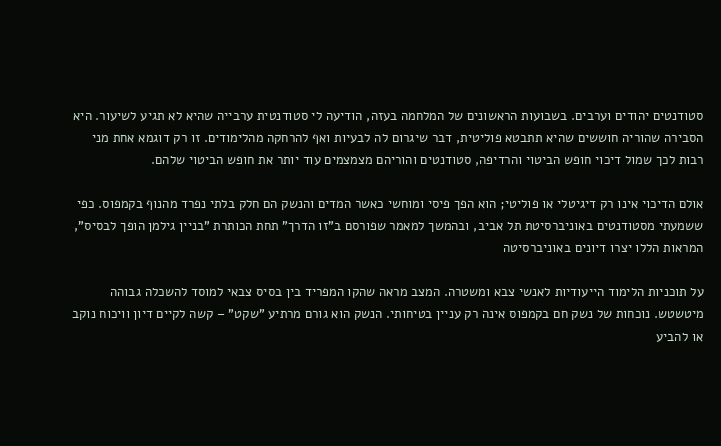סטודנטים יהודים וערבים. בשבועות הראשונים של המלחמה בעזה, הודיעה לי סטודנטית ערבייה שהיא לא תגיע לשיעור. היא הסבירה שהוריה חוששים שהיא תתבטא פוליטית, דבר שיגרום לה לבעיות ואף להרחקה מהלימודים. זו רק דוגמא אחת מני רבות לכך שמול דיכוי חופש הביטוי והרדיפה, סטודנטים והוריהם מצמצמים עוד יותר את חופש הביטוי שלהם.

אולם הדיכוי אינו רק דיגיטלי או פוליטי; הוא הפך פיסי ומוחשי כאשר המדים והנשק הם חלק בלתי נפרד מהנוף בקמפוס. כפי ששמעתי מסטודנטים באוניברסיטת תל אביב, ובהמשך למאמר שפורסם ב"זו הדרך" תחת הכותרת "בניין גילמן הופך לבסיס", המראות הללו יצרו דיונים באוניברסיטה

על תוכניות הלימוד הייעודיות לאנשי צבא ומשטרה. המצב מראה שהקו המפריד בין בסיס צבאי למוסד להשכלה גבוהה מיטשטש. נוכחות של נשק חם בקמפוס אינה רק עניין בטיחותי. הנשק הוא גורם מרתיע "שקט" – קשה לקיים דיון וויכוח נוקב או להביע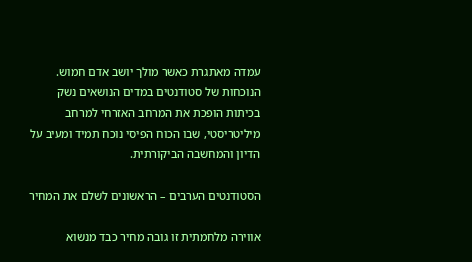עמדה מאתגרת כאשר מולך יושב אדם חמוש. הנוכחות של סטודנטים במדים הנושאים נשק  בכיתות הופכת את המרחב האזרחי למרחב מיליטריסטי, שבו הכוח הפיסי נוכח תמיד ומעיב על הדיון והמחשבה הביקורתית.

הסטודנטים הערבים – הראשונים לשלם את המחיר

אווירה מלחמתית זו גובה מחיר כבד מנשוא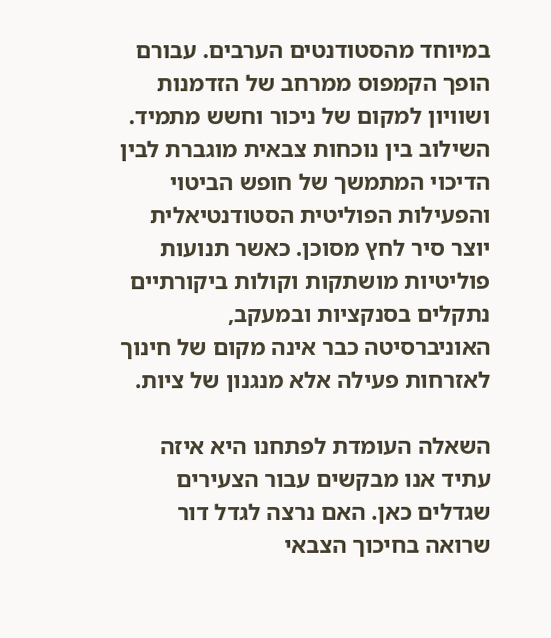במיוחד מהסטודנטים הערבים. עבורם הופך הקמפוס ממרחב של הזדמנות ושוויון למקום של ניכור וחשש מתמיד. השילוב בין נוכחות צבאית מוגברת לבין הדיכוי המתמשך של חופש הביטוי והפעילות הפוליטית הסטודנטיאלית יוצר סיר לחץ מסוכן. כאשר תנועות פוליטיות מושתקות וקולות ביקורתיים נתקלים בסנקציות ובמעקב, האוניברסיטה כבר אינה מקום של חינוך לאזרחות פעילה אלא מנגנון של ציות.

השאלה העומדת לפתחנו היא איזה עתיד אנו מבקשים עבור הצעירים שגדלים כאן. האם נרצה לגדל דור שרואה בחיכוך הצבאי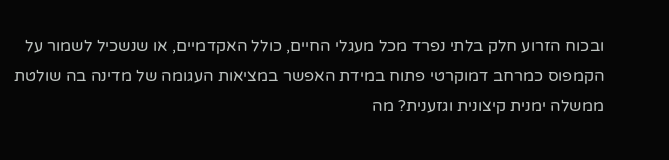ובכוח הזרוע חלק בלתי נפרד מכל מעגלי החיים, כולל האקדמיים, או שנשכיל לשמור על הקמפוס כמרחב דמוקרטי פתוח במידת האפשר במציאות העגומה של מדינה בה שולטת ממשלה ימנית קיצונית וגזענית? מה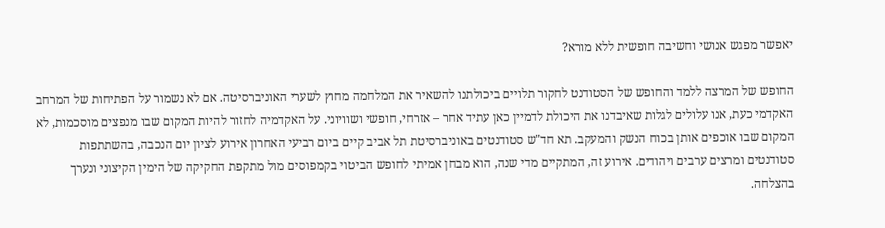יאפשר מפגש אנושי וחשיבה חופשית ללא מורא?

החופש של המרצה ללמד והחופש של הסטודנט לחקור תלויים ביכולתנו להשאיר את המלחמה מחוץ לשערי האוניברסיטה. אם לא נשמור על הפתיחות של המרחב האקדמי כעת, אנו עלולים לגלות שאיבדנו את היכולת לדמיין כאן עתיד אחר – אזרחי, חופשי ושוויוני. על האקדמיה לחזור להיות המקום שבו מנפצים מוסכמות, לא המקום שבו אוכפים אותן בכוח הנשק והמעקב. תא חד"ש סטודנטים באוניברסיטת תל אביב קיים ביום רביעי האחרון אירוע לציון יום הנכבה, בהשתתפות סטודנטים ומרצים ערבים ויהודים. אירוע זה, המתקיים מדי שנה, הוא מבחן אמיתי לחופש הביטוי בקמפוסים מול מתקפת החקיקה של הימין הקיצוני ונערך בהצלחה.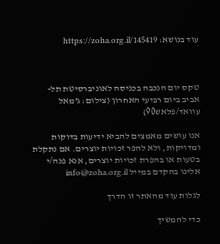עוד בנושא: https://zoha.org.il/145419



טקס יום הנכבה בכניסה לאוניברסיטת תל-אביב ביום רביעי האחרון (צילום: ג'מאל עוואד/פלאש90)

אנו עושים מאמצים להביא ידיעות בדוקות ומדויקות, ולא להפר זכויות יוצרים. אם נתקלת בטעות או בהפרת זכויות יוצרים, אנא פנה/י אלינו בהקדם במייל info@zoha.org.il

לגלות עוד מהאתר זו הדרך

כדי להמשיך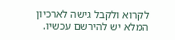לקרוא ולקבל גישה לארכיון המלא יש להירשם עכשיו.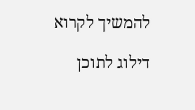להמשיך לקרוא

דילוג לתוכן